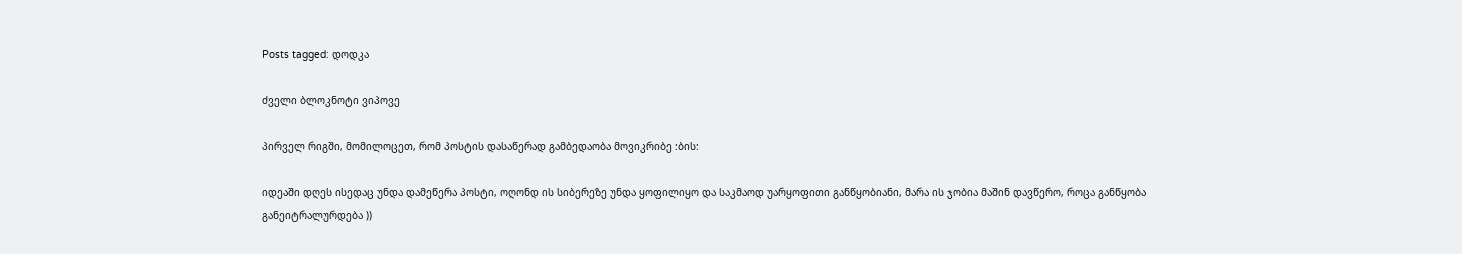Posts tagged: დოდკა

ძველი ბლოკნოტი ვიპოვე

პირველ რიგში, მომილოცეთ, რომ პოსტის დასაწერად გამბედაობა მოვიკრიბე :ბის:

იდეაში დღეს ისედაც უნდა დამეწერა პოსტი, ოღონდ ის სიბერეზე უნდა ყოფილიყო და საკმაოდ უარყოფითი განწყობიანი, მარა ის ჯობია მაშინ დავწერო, როცა განწყობა განეიტრალურდება ))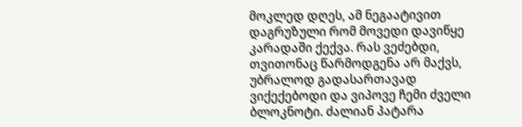მოკლედ დღეს, ამ ნეგაატივით დაგრუზული რომ მოვედი დავიწყე კარადაში ქექვა. რას ვეძებდი, თვითონაც წარმოდგენა არ მაქვს, უბრალოდ გადასართავად ვიქექებოდი და ვიპოვე ჩემი ძველი ბლოკნოტი. ძალიან პატარა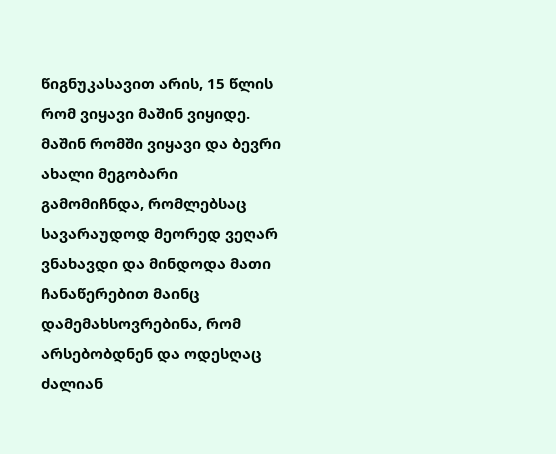წიგნუკასავით არის, 15 წლის რომ ვიყავი მაშინ ვიყიდე. მაშინ რომში ვიყავი და ბევრი ახალი მეგობარი გამომიჩნდა, რომლებსაც სავარაუდოდ მეორედ ვეღარ ვნახავდი და მინდოდა მათი ჩანაწერებით მაინც დამემახსოვრებინა, რომ არსებობდნენ და ოდესღაც ძალიან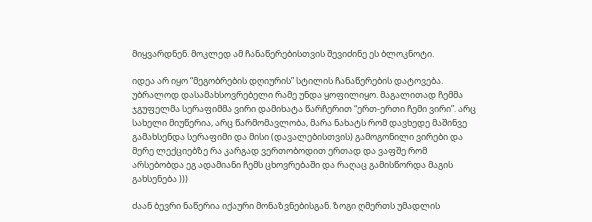მიყვარდნენ. მოკლედ ამ ჩანაწერებისთვის შევიძინე ეს ბლოკნოტი.

იდეა არ იყო “მეგობრების დღიურის” სტილის ჩანაწერების დატოვება. უბრალოდ დასამახსოვრებელი რამე უნდა ყოფილიყო. მაგალითად ჩემმა ჯგუფელმა სერაფიმმა ვირი დამიხატა წარჩერით “ერთ-ერთი ჩემი ვირი”. არც სახელი მიუწერია, არც წარმომავლობა, მარა ნახატს რომ დავხედე მაშინვე გამახსენდა სერაფიმი და მისი (დავალებისთვის) გამოგონილი ვირები და მერე ლექციებზე რა კარგად ვერთობოდით ერთად და ვაფშე რომ არსებობდა ეგ ადამიანი ჩემს ცხოვრებაში და რაღაც გამისწორდა მაგის გახსენება )))

ძაან ბევრი ნაწერია იქაური მონაზვნებისგან. ზოგი ღმერთს უმადლის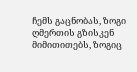ჩემს გაცნობას, ზოგი ღმერთის გზისკენ მიმითითებს, ზოგიც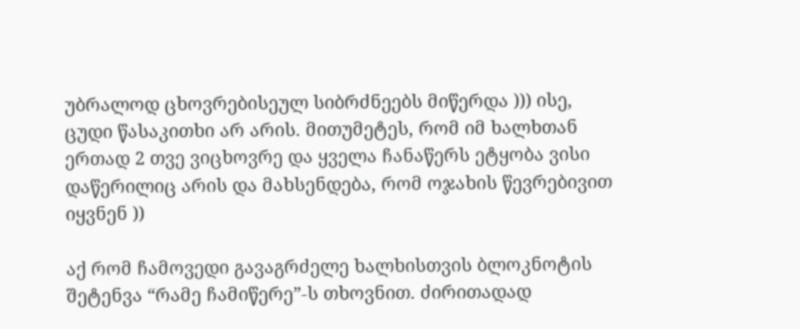უბრალოდ ცხოვრებისეულ სიბრძნეებს მიწერდა ))) ისე, ცუდი წასაკითხი არ არის. მითუმეტეს, რომ იმ ხალხთან ერთად 2 თვე ვიცხოვრე და ყველა ჩანაწერს ეტყობა ვისი დაწერილიც არის და მახსენდება, რომ ოჯახის წევრებივით იყვნენ ))

აქ რომ ჩამოვედი გავაგრძელე ხალხისთვის ბლოკნოტის შეტენვა “რამე ჩამიწერე”-ს თხოვნით. ძირითადად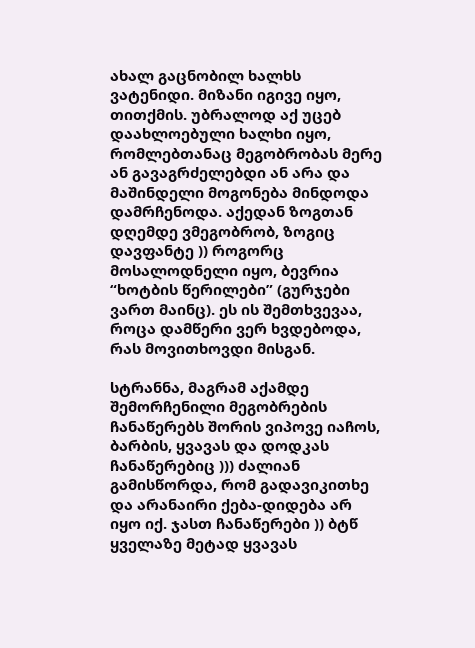ახალ გაცნობილ ხალხს ვატენიდი. მიზანი იგივე იყო, თითქმის. უბრალოდ აქ უცებ დაახლოებული ხალხი იყო, რომლებთანაც მეგობრობას მერე ან გავაგრძელებდი ან არა და მაშინდელი მოგონება მინდოდა დამრჩენოდა. აქედან ზოგთან დღემდე ვმეგობრობ, ზოგიც დავფანტე )) როგორც მოსალოდნელი იყო, ბევრია “ხოტბის წერილები” (გურჯები ვართ მაინც). ეს ის შემთხვევაა, როცა დამწერი ვერ ხვდებოდა, რას მოვითხოვდი მისგან.

სტრანნა, მაგრამ აქამდე შემორჩენილი მეგობრების ჩანაწერებს შორის ვიპოვე იაჩოს, ბარბის, ყვავას და დოდკას ჩანაწერებიც ))) ძალიან გამისწორდა, რომ გადავიკითხე და არანაირი ქება-დიდება არ იყო იქ. ჯასთ ჩანაწერები )) ბტწ ყველაზე მეტად ყვავას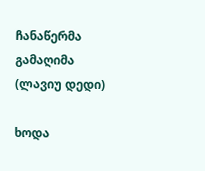ჩანაწერმა გამაღიმა (ლავიუ დედი)

ხოდა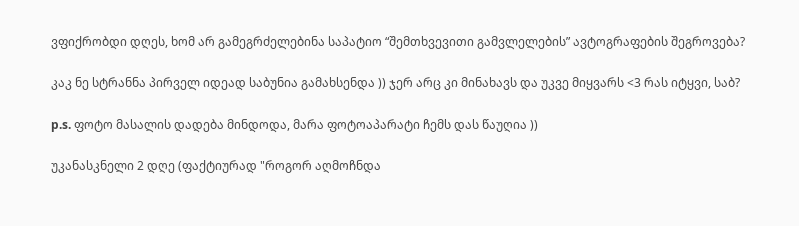ვფიქრობდი დღეს, ხომ არ გამეგრძელებინა საპატიო “შემთხვევითი გამვლელების” ავტოგრაფების შეგროვება?

კაკ ნე სტრანნა პირველ იდეად საბუნია გამახსენდა )) ჯერ არც კი მინახავს და უკვე მიყვარს <3 რას იტყვი, საბ?

p.s. ფოტო მასალის დადება მინდოდა, მარა ფოტოაპარატი ჩემს დას წაუღია ))

უკანასკნელი 2 დღე (ფაქტიურად "როგორ აღმოჩნდა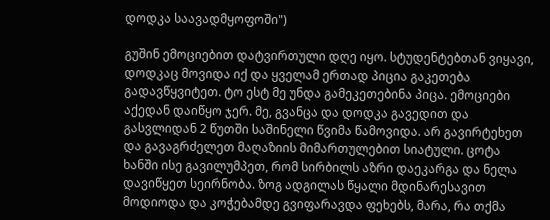დოდკა საავადმყოფოში")

გუშინ ემოციებით დატვირთული დღე იყო. სტუდენტებთან ვიყავი, დოდკაც მოვიდა იქ და ყველამ ერთად პიცია გაკეთება გადავწყვიტეთ. ტო ესტ მე უნდა გამეკეთებინა პიცა. ემოციები აქედან დაიწყო ჯერ. მე, გვანცა და დოდკა გავედით და გასვლიდან 2 წუთში საშინელი წვიმა წამოვიდა. არ გავირტეხეთ და გავაგრძელეთ მაღაზიის მიმართულებით სიატული. ცოტა ხანში ისე გავილუმპეთ, რომ სირბილს აზრი დაეკარგა და ნელა დავიწყეთ სეირნობა. ზოგ ადგილას წყალი მდინარესავით მოდიოდა და კოჭებამდე გვიფარავდა ფეხებს, მარა, რა თქმა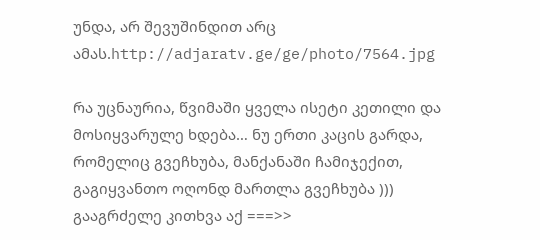უნდა, არ შევუშინდით არც ამას.http://adjaratv.ge/ge/photo/7564.jpg

რა უცნაურია, წვიმაში ყველა ისეტი კეთილი და მოსიყვარულე ხდება… ნუ ერთი კაცის გარდა, რომელიც გვეჩხუბა, მანქანაში ჩამიჯექით, გაგიყვანთო ოღონდ მართლა გვეჩხუბა )))
გააგრძელე კითხვა აქ ===>>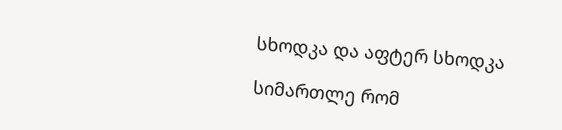სხოდკა და აფტერ სხოდკა

სიმართლე რომ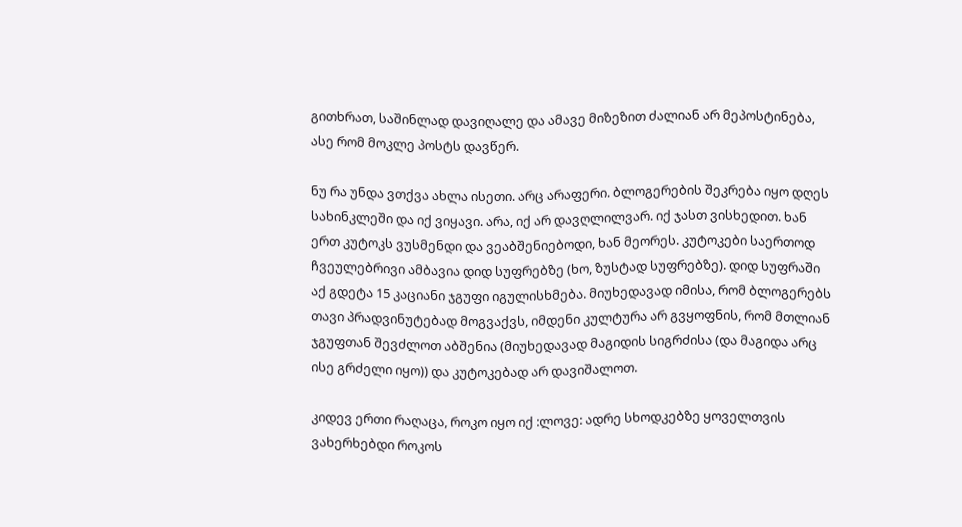გითხრათ, საშინლად დავიღალე და ამავე მიზეზით ძალიან არ მეპოსტინება, ასე რომ მოკლე პოსტს დავწერ.

ნუ რა უნდა ვთქვა ახლა ისეთი. არც არაფერი. ბლოგერების შეკრება იყო დღეს სახინკლეში და იქ ვიყავი. არა, იქ არ დავღლილვარ. იქ ჯასთ ვისხედით. ხან ერთ კუტოკს ვუსმენდი და ვეაბშენიებოდი, ხან მეორეს. კუტოკები საერთოდ ჩვეულებრივი ამბავია დიდ სუფრებზე (ხო, ზუსტად სუფრებზე). დიდ სუფრაში აქ გდეტა 15 კაციანი ჯგუფი იგულისხმება. მიუხედავად იმისა, რომ ბლოგერებს თავი პრადვინუტებად მოგვაქვს, იმდენი კულტურა არ გვყოფნის, რომ მთლიან ჯგუფთან შევძლოთ აბშენია (მიუხედავად მაგიდის სიგრძისა (და მაგიდა არც ისე გრძელი იყო)) და კუტოკებად არ დავიშალოთ.

კიდევ ერთი რაღაცა, როკო იყო იქ :ლოვე: ადრე სხოდკებზე ყოველთვის ვახერხებდი როკოს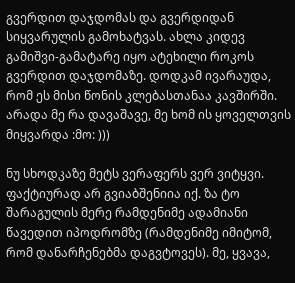გვერდით დაჯდომას და გვერდიდან სიყვარულის გამოხატვას. ახლა კიდევ გამიშვი-გამატარე იყო ატეხილი როკოს გვერდით დაჯდომაზე. დოდკამ ივარაუდა, რომ ეს მისი წონის კლებასთანაა კავშირში. არადა მე რა დავაშავე, მე ხომ ის ყოველთვის მიყვარდა :მო: )))

ნუ სხოდკაზე მეტს ვერაფერს ვერ ვიტყვი. ფაქტიურად არ გვიაბშენიია იქ. ზა ტო შარაგულის მერე რამდენიმე ადამიანი წავედით იპოდრომზე (რამდენიმე იმიტომ, რომ დანარჩენებმა დაგვტოვეს). მე, ყვავა,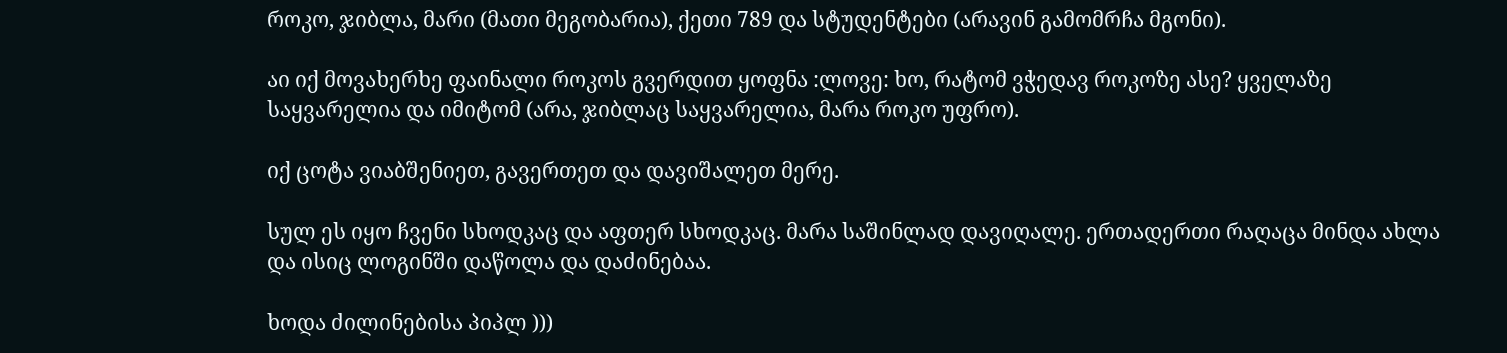როკო, ჯიბლა, მარი (მათი მეგობარია), ქეთი 789 და სტუდენტები (არავინ გამომრჩა მგონი).

აი იქ მოვახერხე ფაინალი როკოს გვერდით ყოფნა :ლოვე: ხო, რატომ ვჭედავ როკოზე ასე? ყველაზე საყვარელია და იმიტომ (არა, ჯიბლაც საყვარელია, მარა როკო უფრო).

იქ ცოტა ვიაბშენიეთ, გავერთეთ და დავიშალეთ მერე.

სულ ეს იყო ჩვენი სხოდკაც და აფთერ სხოდკაც. მარა საშინლად დავიღალე. ერთადერთი რაღაცა მინდა ახლა და ისიც ლოგინში დაწოლა და დაძინებაა.

ხოდა ძილინებისა პიპლ )))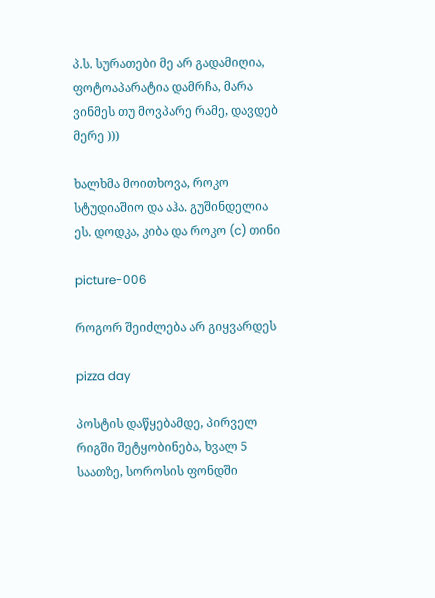პ.ს. სურათები მე არ გადამიღია, ფოტოაპარატია დამრჩა, მარა ვინმეს თუ მოვპარე რამე, დავდებ მერე )))

ხალხმა მოითხოვა, როკო სტუდიაშიო და აჰა. გუშინდელია ეს. დოდკა, კიბა და როკო (c) თინი

picture-006

როგორ შეიძლება არ გიყვარდეს

pizza day

პოსტის დაწყებამდე, პირველ რიგში შეტყობინება, ხვალ 5 საათზე, სოროსის ფონდში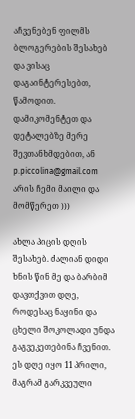აჩვენებენ ფილმს ბლოგერების შესახებ და ვისაც დაგაინტერესებთ, წამოდით. დამიკომენტეთ და დეტალებზე მერე შევთანხმდებით, ან p.piccolina@gmail.com არის ჩემი მაილი და მომწერეთ )))

ახლა პიცის დღის შესახებ. ძალიან დიდი ხნის წინ მე და ბარბიმ დავთქვით დღე, როდესაც ნაყინი და ცხელი შოკოლადი უნდა გაგვეკეთებინა ჩვენით. ეს დღე იყო 11 პრილი, მაგრამ გარკვეული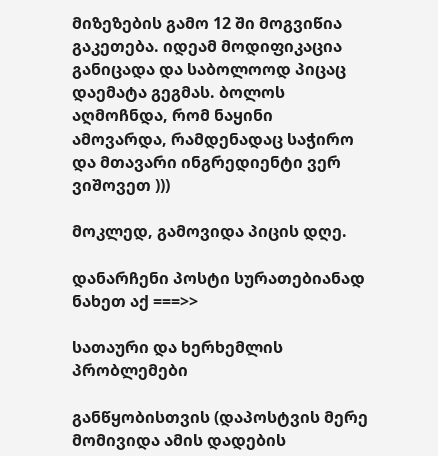მიზეზების გამო 12 ში მოგვიწია გაკეთება. იდეამ მოდიფიკაცია განიცადა და საბოლოოდ პიცაც დაემატა გეგმას. ბოლოს აღმოჩნდა, რომ ნაყინი ამოვარდა, რამდენადაც საჭირო და მთავარი ინგრედიენტი ვერ ვიშოვეთ )))

მოკლედ, გამოვიდა პიცის დღე.

დანარჩენი პოსტი სურათებიანად ნახეთ აქ ===>>

სათაური და ხერხემლის პრობლემები

განწყობისთვის (დაპოსტვის მერე მომივიდა ამის დადების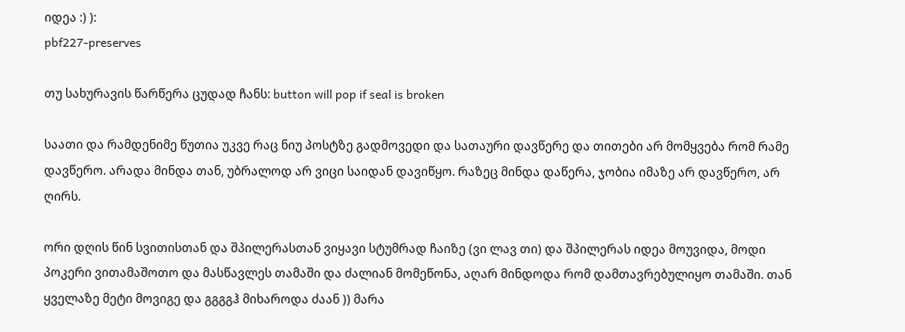იდეა :) ):
pbf227-preserves

თუ სახურავის წარწერა ცუდად ჩანს: button will pop if seal is broken

საათი და რამდენიმე წუთია უკვე რაც ნიუ პოსტზე გადმოვედი და სათაური დავწერე და თითები არ მომყვება რომ რამე დავწერო. არადა მინდა თან, უბრალოდ არ ვიცი საიდან დავიწყო. რაზეც მინდა დაწერა, ჯობია იმაზე არ დავწერო, არ ღირს.

ორი დღის წინ სვითისთან და შპილერასთან ვიყავი სტუმრად ჩაიზე (ვი ლავ თი) და შპილერას იდეა მოუვიდა, მოდი პოკერი ვითამაშოთო და მასწავლეს თამაში და ძალიან მომეწონა, აღარ მინდოდა რომ დამთავრებულიყო თამაში. თან ყველაზე მეტი მოვიგე და გგგგჰ მიხაროდა ძაან )) მარა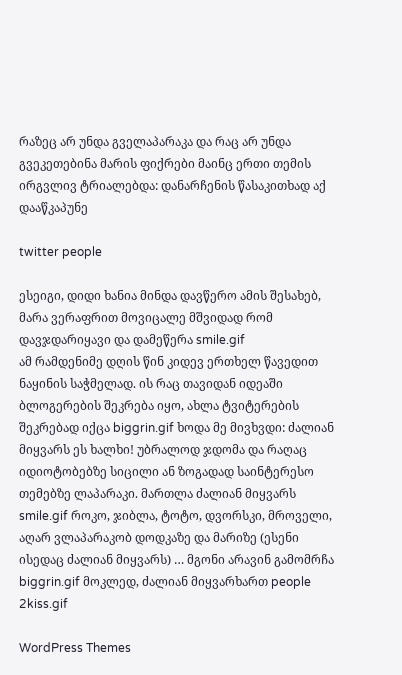რაზეც არ უნდა გველაპარაკა და რაც არ უნდა გვეკეთებინა მარის ფიქრები მაინც ერთი თემის ირგვლივ ტრიალებდა: დანარჩენის წასაკითხად აქ დააწკაპუნე

twitter people

ესეიგი, დიდი ხანია მინდა დავწერო ამის შესახებ, მარა ვერაფრით მოვიცალე მშვიდად რომ დავჯდარიყავი და დამეწერა smile.gif
ამ რამდენიმე დღის წინ კიდევ ერთხელ წავედით ნაყინის საჭმელად. ის რაც თავიდან იდეაში ბლოგერების შეკრება იყო, ახლა ტვიტერების შეკრებად იქცა biggrin.gif ხოდა მე მივხვდი: ძალიან მიყვარს ეს ხალხი! უბრალოდ ჯდომა და რაღაც იდიოტობებზე სიცილი ან ზოგადად საინტერესო თემებზე ლაპარაკი. მართლა ძალიან მიყვარს smile.gif როკო, ჯიბლა, ტოტო, დვორსკი, მროველი, აღარ ვლაპარაკობ დოდკაზე და მარიზე (ესენი ისედაც ძალიან მიყვარს) … მგონი არავინ გამომრჩა biggrin.gif მოკლედ, ძალიან მიყვარხართ people 2kiss.gif

WordPress Themes